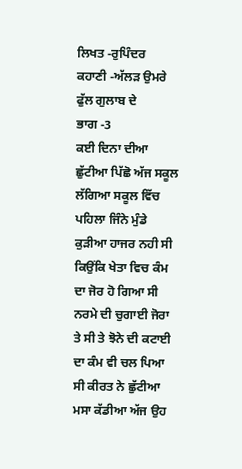ਲਿਖਤ -ਰੁਪਿੰਦਰ
ਕਹਾਣੀ -ਅੱਲੜ ਉਮਰੇ ਫੁੱਲ ਗੁਲਾਬ ਦੇ
ਭਾਗ -3
ਕਈ ਦਿਨਾ ਦੀਆ ਛੁੱਟੀਆ ਪਿੱਛੋ ਅੱਜ ਸਕੂਲ ਲੱਗਿਆ ਸਕੂਲ ਵਿੱਚ ਪਹਿਲਾ ਜਿੰਨੇ ਮੁੰਡੇ ਕੁੜੀਆ ਹਾਜਰ ਨਹੀ ਸੀ ਕਿਉਂਕਿ ਖੇਤਾ ਵਿਚ ਕੰਮ ਦਾ ਜੋਰ ਹੋ ਗਿਆ ਸੀ ਨਰਮੇ ਦੀ ਚੁਗਾਈ ਜੋਰਾ ਤੇ ਸੀ ਤੇ ਝੋਨੇ ਦੀ ਕਟਾਈ ਦਾ ਕੰਮ ਵੀ ਚਲ ਪਿਆ ਸੀ ਕੀਰਤ ਨੇ ਛੁੱਟੀਆ ਮਸਾ ਕੱਡੀਆ ਅੱਜ ਉਹ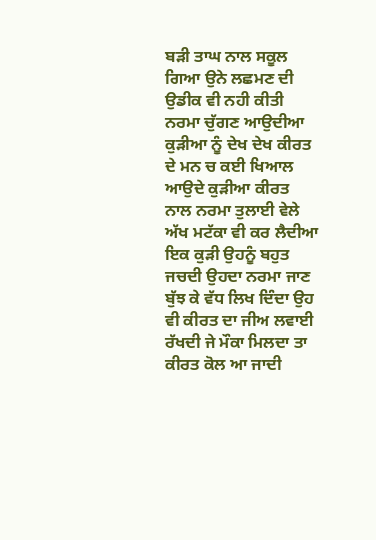ਬੜੀ ਤਾਘ ਨਾਲ ਸਕੂਲ ਗਿਆ ਉਨੇ ਲਛਮਣ ਦੀ ਉਡੀਕ ਵੀ ਨਹੀ ਕੀਤੀ ਨਰਮਾ ਚੁੱਗਣ ਆਉਦੀਆ ਕੁੜੀਆ ਨੂੰ ਦੇਖ ਦੇਖ ਕੀਰਤ ਦੇ ਮਨ ਚ ਕਈ ਖਿਆਲ ਆਉਦੇ ਕੁੜੀਆ ਕੀਰਤ ਨਾਲ ਨਰਮਾ ਤੁਲਾਈ ਵੇਲੇ ਅੱਖ ਮਟੱਕਾ ਵੀ ਕਰ ਲੈਦੀਆ ਇਕ ਕੁੜੀ ਉਹਨੂੰ ਬਹੁਤ ਜਚਦੀ ਉਹਦਾ ਨਰਮਾ ਜਾਣ ਬੁੱਝ ਕੇ ਵੱਧ ਲਿਖ ਦਿੰਦਾ ਉਹ ਵੀ ਕੀਰਤ ਦਾ ਜੀਅ ਲਵਾਈ ਰੱਖਦੀ ਜੇ ਮੌਕਾ ਮਿਲਦਾ ਤਾ ਕੀਰਤ ਕੋਲ ਆ ਜਾਦੀ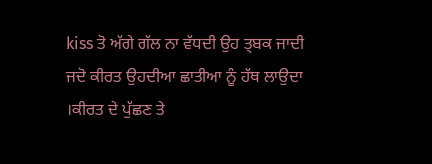kiss ਤੋ ਅੱਗੇ ਗੱਲ ਨਾ ਵੱਧਦੀ ਉਹ ਤ੍ਬਕ ਜਾਦੀ ਜਦੋ ਕੀਰਤ ਉਹਦੀਆ ਛਾਤੀਆ ਨੂੰ ਹੱਥ ਲਾਉਦਾ ।ਕੀਰਤ ਦੇ ਪੁੱਛਣ ਤੇ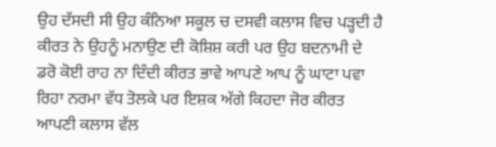ਉਹ ਦੱਸਦੀ ਸੀ ਉਹ ਕੰਨਿਆ ਸਕੂਲ ਚ ਦਸਵੀ ਕਲਾਸ ਵਿਚ ਪੜ੍ਹਦੀ ਹੈ ਕੀਰਤ ਨੇ ਉਹਨੂੰ ਮਨਾਉਣ ਦੀ ਕੋਸ਼ਿਸ਼ ਕਰੀ ਪਰ ਉਹ ਬਦਨਾਮੀ ਦੇ ਡਰੋ ਕੋਈ ਰਾਹ ਨਾ ਦਿੰਦੀ ਕੀਰਤ ਭਾਵੇ ਆਪਣੇ ਆਪ ਨੂੰ ਘਾਟਾ ਪਵਾ ਰਿਹਾ ਨਰਮਾ ਵੱਧ ਤੋਲਕੇ ਪਰ ਇਸ਼ਕ ਅੱਗੇ ਕਿਹਦਾ ਜੋਰ ਕੀਰਤ ਆਪਣੀ ਕਲਾਸ ਵੱਲ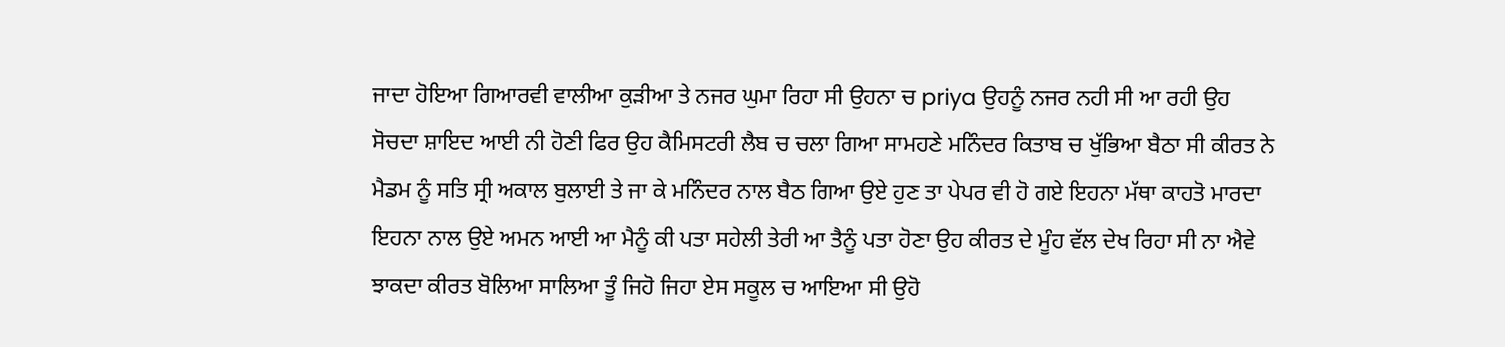ਜਾਦਾ ਹੋਇਆ ਗਿਆਰਵੀ ਵਾਲੀਆ ਕੁੜੀਆ ਤੇ ਨਜਰ ਘੁਮਾ ਰਿਹਾ ਸੀ ਉਹਨਾ ਚ priya ਉਹਨੂੰ ਨਜਰ ਨਹੀ ਸੀ ਆ ਰਹੀ ਉਹ ਸੋਚਦਾ ਸ਼ਾਇਦ ਆਈ ਨੀ ਹੋਣੀ ਫਿਰ ਉਹ ਕੈਮਿਸਟਰੀ ਲੈਬ ਚ ਚਲਾ ਗਿਆ ਸਾਮਹਣੇ ਮਨਿੰਦਰ ਕਿਤਾਬ ਚ ਖੁੱਭਿਆ ਬੈਠਾ ਸੀ ਕੀਰਤ ਨੇ ਮੈਡਮ ਨੂੰ ਸਤਿ ਸ੍ਰੀ ਅਕਾਲ ਬੁਲਾਈ ਤੇ ਜਾ ਕੇ ਮਨਿੰਦਰ ਨਾਲ ਬੈਠ ਗਿਆ ਉਏ ਹੁਣ ਤਾ ਪੇਪਰ ਵੀ ਹੋ ਗਏ ਇਹਨਾ ਮੱਥਾ ਕਾਹਤੋ ਮਾਰਦਾ ਇਹਨਾ ਨਾਲ ਉਏ ਅਮਨ ਆਈ ਆ ਮੈਨੂੰ ਕੀ ਪਤਾ ਸਹੇਲੀ ਤੇਰੀ ਆ ਤੈਨੂੰ ਪਤਾ ਹੋਣਾ ਉਹ ਕੀਰਤ ਦੇ ਮੂੰਹ ਵੱਲ ਦੇਖ ਰਿਹਾ ਸੀ ਨਾ ਐਵੇ ਝਾਕਦਾ ਕੀਰਤ ਬੋਲਿਆ ਸਾਲਿਆ ਤੂੰ ਜਿਹੋ ਜਿਹਾ ਏਸ ਸਕੂਲ ਚ ਆਇਆ ਸੀ ਉਹੋ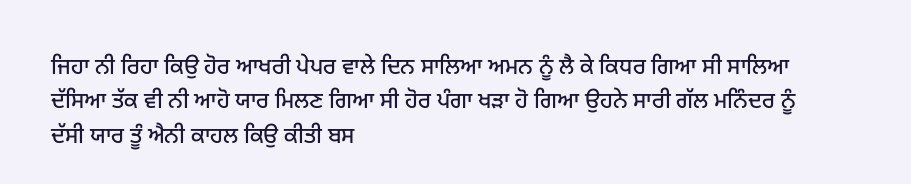ਜਿਹਾ ਨੀ ਰਿਹਾ ਕਿਉ ਹੋਰ ਆਖਰੀ ਪੇਪਰ ਵਾਲੇ ਦਿਨ ਸਾਲਿਆ ਅਮਨ ਨੂੰ ਲੈ ਕੇ ਕਿਧਰ ਗਿਆ ਸੀ ਸਾਲਿਆ ਦੱਸਿਆ ਤੱਕ ਵੀ ਨੀ ਆਹੋ ਯਾਰ ਮਿਲਣ ਗਿਆ ਸੀ ਹੋਰ ਪੰਗਾ ਖੜਾ ਹੋ ਗਿਆ ਉਹਨੇ ਸਾਰੀ ਗੱਲ ਮਨਿੰਦਰ ਨੂੰ ਦੱਸੀ ਯਾਰ ਤੂੰ ਐਨੀ ਕਾਹਲ ਕਿਉ ਕੀਤੀ ਬਸ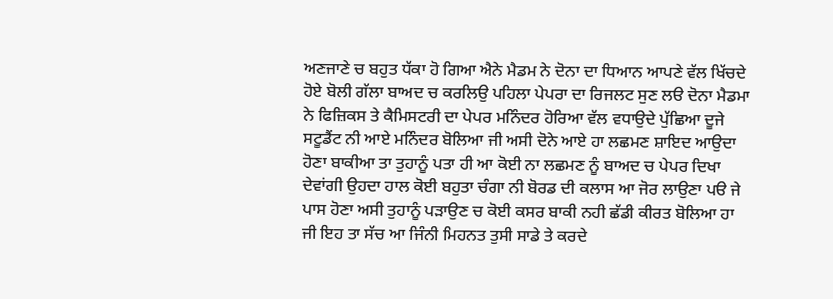ਅਣਜਾਣੇ ਚ ਬਹੁਤ ਧੱਕਾ ਹੋ ਗਿਆ ਐਨੇ ਮੈਡਮ ਨੇ ਦੋਨਾ ਦਾ ਧਿਆਨ ਆਪਣੇ ਵੱਲ ਖਿੱਚਦੇ ਹੋਏ ਬੋਲੀ ਗੱਲਾ ਬਾਅਦ ਚ ਕਰਲਿਉ ਪਹਿਲਾ ਪੇਪਰਾ ਦਾ ਰਿਜਲਟ ਸੁਣ ਲੳ ਦੋਨਾ ਮੈਡਮਾ ਨੇ ਫਿਜ਼ਿਕਸ ਤੇ ਕੈਮਿਸਟਰੀ ਦਾ ਪੇਪਰ ਮਨਿੰਦਰ ਹੋਰਿਆ ਵੱਲ ਵਧਾਉਦੇ ਪੁੱਛਿਆ ਦੂਜੇ ਸਟੂਡੈਂਟ ਨੀ ਆਏ ਮਨਿੰਦਰ ਬੋਲਿਆ ਜੀ ਅਸੀ ਦੋਨੇ ਆਏ ਹਾ ਲਛਮਣ ਸ਼ਾਇਦ ਆਉਦਾ ਹੋਣਾ ਬਾਕੀਆ ਤਾ ਤੁਹਾਨੂੰ ਪਤਾ ਹੀ ਆ ਕੋਈ ਨਾ ਲਛਮਣ ਨੂੰ ਬਾਅਦ ਚ ਪੇਪਰ ਦਿਖਾ ਦੇਵਾਂਗੀ ਉਹਦਾ ਹਾਲ ਕੋਈ ਬਹੁਤਾ ਚੰਗਾ ਨੀ ਬੋਰਡ ਦੀ ਕਲਾਸ ਆ ਜੋਰ ਲਾਉਣਾ ਪੳ ਜੇ ਪਾਸ ਹੋਣਾ ਅਸੀ ਤੁਹਾਨੂੰ ਪੜਾਉਣ ਚ ਕੋਈ ਕਸਰ ਬਾਕੀ ਨਹੀ ਛੱਡੀ ਕੀਰਤ ਬੋਲਿਆ ਹਾ ਜੀ ਇਹ ਤਾ ਸੱਚ ਆ ਜਿੰਨੀ ਮਿਹਨਤ ਤੁਸੀ ਸਾਡੇ ਤੇ ਕਰਦੇ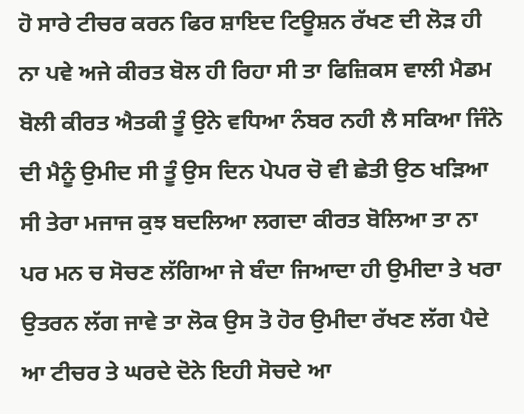ਹੋ ਸਾਰੇ ਟੀਚਰ ਕਰਨ ਫਿਰ ਸ਼ਾਇਦ ਟਿਊਸ਼ਨ ਰੱਖਣ ਦੀ ਲੋੜ ਹੀ ਨਾ ਪਵੇ ਅਜੇ ਕੀਰਤ ਬੋਲ ਹੀ ਰਿਹਾ ਸੀ ਤਾ ਫਿਜ਼ਿਕਸ ਵਾਲੀ ਮੈਡਮ ਬੋਲੀ ਕੀਰਤ ਐਤਕੀ ਤੂੰ ਉਨੇ ਵਧਿਆ ਨੰਬਰ ਨਹੀ ਲੈ ਸਕਿਆ ਜਿੰਨੇ ਦੀ ਮੈਨੂੰ ਉਮੀਦ ਸੀ ਤੂੰ ਉਸ ਦਿਨ ਪੇਪਰ ਚੋ ਵੀ ਛੇਤੀ ਉਠ ਖੜਿਆ ਸੀ ਤੇਰਾ ਮਜਾਜ ਕੁਝ ਬਦਲਿਆ ਲਗਦਾ ਕੀਰਤ ਬੋਲਿਆ ਤਾ ਨਾ ਪਰ ਮਨ ਚ ਸੋਚਣ ਲੱਗਿਆ ਜੇ ਬੰਦਾ ਜਿਆਦਾ ਹੀ ਉਮੀਦਾ ਤੇ ਖਰਾ ਉਤਰਨ ਲੱਗ ਜਾਵੇ ਤਾ ਲੋਕ ਉਸ ਤੋ ਹੋਰ ਉਮੀਦਾ ਰੱਖਣ ਲੱਗ ਪੈਦੇ ਆ ਟੀਚਰ ਤੇ ਘਰਦੇ ਦੋਨੇ ਇਹੀ ਸੋਚਦੇ ਆ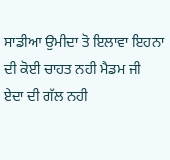ਸਾਡੀਆ ਉਮੀਦਾ ਤੋ ਇਲਾਵਾ ਇਹਨਾ ਦੀ ਕੋਈ ਚਾਹਤ ਨਹੀ ਮੈਡਮ ਜੀ ਏਦਾ ਦੀ ਗੱਲ ਨਹੀ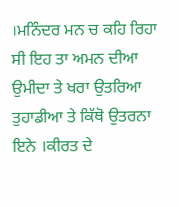।ਮਨਿੰਦਰ ਮਨ ਚ ਕਹਿ ਰਿਹਾ ਸੀ ਇਹ ਤਾ ਅਮਨ ਦੀਆ ਉਮੀਦਾ ਤੇ ਖਰਾ ਉਤਰਿਆ ਤੁਹਾਡੀਆ ਤੇ ਕਿੱਥੋ ਉਤਰਨਾ ਇਨੇ ।ਕੀਰਤ ਦੇ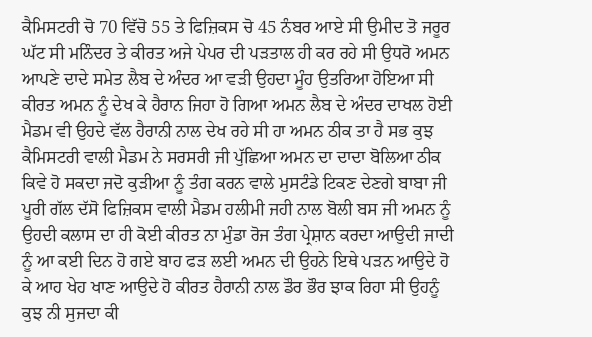ਕੈਮਿਸਟਰੀ ਚੋ 70 ਵਿੱਚੋ 55 ਤੇ ਫਿਜ਼ਿਕਸ ਚੋ 45 ਨੰਬਰ ਆਏ ਸੀ ਉਮੀਦ ਤੋ ਜਰੂਰ ਘੱਟ ਸੀ ਮਨਿੰਦਰ ਤੇ ਕੀਰਤ ਅਜੇ ਪੇਪਰ ਦੀ ਪੜਤਾਲ ਹੀ ਕਰ ਰਹੇ ਸੀ ਉਧਰੋ ਅਮਨ ਆਪਣੇ ਦਾਦੇ ਸਮੇਤ ਲੈਬ ਦੇ ਅੰਦਰ ਆ ਵੜੀ ਉਹਦਾ ਮੂੰਹ ਉਤਰਿਆ ਹੋਇਆ ਸੀ ਕੀਰਤ ਅਮਨ ਨੂੰ ਦੇਖ ਕੇ ਹੈਰਾਨ ਜਿਹਾ ਹੋ ਗਿਆ ਅਮਨ ਲੈਬ ਦੇ ਅੰਦਰ ਦਾਖਲ ਹੋਈ ਮੈਡਮ ਵੀ ਉਹਦੇ ਵੱਲ ਹੈਰਾਨੀ ਨਾਲ ਦੇਖ ਰਹੇ ਸੀ ਹਾ ਅਮਨ ਠੀਕ ਤਾ ਹੈ ਸਭ ਕੁਝ ਕੈਮਿਸਟਰੀ ਵਾਲੀ ਮੈਡਮ ਨੇ ਸਰਸਰੀ ਜੀ ਪੁੱਛਿਆ ਅਮਨ ਦਾ ਦਾਦਾ ਬੋਲਿਆ ਠੀਕ ਕਿਵੇ ਹੋ ਸਕਦਾ ਜਦੋ ਕੁੜੀਆ ਨੂੰ ਤੰਗ ਕਰਨ ਵਾਲੇ ਮੁਸਟੰਡੇ ਟਿਕਣ ਦੇਣਗੇ ਬਾਬਾ ਜੀ ਪੂਰੀ ਗੱਲ ਦੱਸੋ ਫਿਜ਼ਿਕਸ ਵਾਲੀ ਮੈਡਮ ਹਲੀਮੀ ਜਹੀ ਨਾਲ ਬੋਲੀ ਬਸ ਜੀ ਅਮਨ ਨੂੰ ਉਹਦੀ ਕਲਾਸ ਦਾ ਹੀ ਕੋਈ ਕੀਰਤ ਨਾ ਮੁੰਡਾ ਰੋਜ ਤੰਗ ਪ੍ਰੇਸ਼ਾਨ ਕਰਦਾ ਆਉਦੀ ਜਾਦੀ ਨੂੰ ਆ ਕਈ ਦਿਨ ਹੋ ਗਏ ਬਾਹ ਫੜ ਲਈ ਅਮਨ ਦੀ ਉਹਨੇ ਇਥੇ ਪੜਨ ਆਉਦੇ ਹੋ ਕੇ ਆਹ ਖੇਹ ਖਾਣ ਆਉਦੇ ਹੋ ਕੀਰਤ ਹੈਰਾਨੀ ਨਾਲ ਡੌਰ ਭੌਰ ਝਾਕ ਰਿਹਾ ਸੀ ਉਹਨੂੰ ਕੁਝ ਨੀ ਸੁਜਦਾ ਕੀ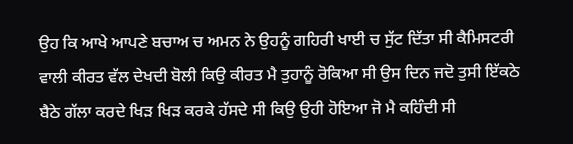ਉਹ ਕਿ ਆਖੇ ਆਪਣੇ ਬਚਾਅ ਚ ਅਮਨ ਨੇ ਉਹਨੂੰ ਗਹਿਰੀ ਖਾਈ ਚ ਸੁੱਟ ਦਿੱਤਾ ਸੀ ਕੈਮਿਸਟਰੀ ਵਾਲੀ ਕੀਰਤ ਵੱਲ ਦੇਖਦੀ ਬੋਲੀ ਕਿਉ ਕੀਰਤ ਮੈ ਤੁਹਾਨੂੰ ਰੋਕਿਆ ਸੀ ਉਸ ਦਿਨ ਜਦੋ ਤੁਸੀ ਇੱਕਠੇ ਬੈਠੇ ਗੱਲਾ ਕਰਦੇ ਖਿੜ ਖਿੜ ਕਰਕੇ ਹੱਸਦੇ ਸੀ ਕਿਉ ਉਹੀ ਹੋਇਆ ਜੋ ਮੈ ਕਹਿੰਦੀ ਸੀ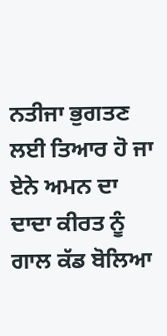ਨਤੀਜਾ ਭੁਗਤਣ ਲਈ ਤਿਆਰ ਹੋ ਜਾ ਏਨੇ ਅਮਨ ਦਾ ਦਾਦਾ ਕੀਰਤ ਨੂੰ ਗਾਲ ਕੱਡ ਬੋਲਿਆ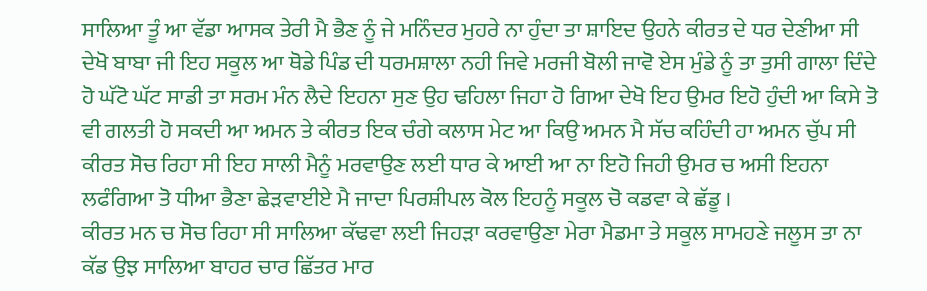ਸਾਲਿਆ ਤੂੰ ਆ ਵੱਡਾ ਆਸਕ ਤੇਰੀ ਮੈ ਭੈਣ ਨੂੰ ਜੇ ਮਨਿੰਦਰ ਮੁਹਰੇ ਨਾ ਹੁੰਦਾ ਤਾ ਸ਼ਾਇਦ ਉਹਨੇ ਕੀਰਤ ਦੇ ਧਰ ਦੇਣੀਆ ਸੀ ਦੇਖੋ ਬਾਬਾ ਜੀ ਇਹ ਸਕੂਲ ਆ ਥੋਡੇ ਪਿੰਡ ਦੀ ਧਰਮਸ਼ਾਲਾ ਨਹੀ ਜਿਵੇ ਮਰਜੀ ਬੋਲੀ ਜਾਵੋ ਏਸ ਮੁੰਡੇ ਨੂੰ ਤਾ ਤੁਸੀ ਗਾਲਾ ਦਿੰਦੇ ਹੋ ਘੱਟੋ ਘੱਟ ਸਾਡੀ ਤਾ ਸਰਮ ਮੰਨ ਲੈਦੇ ਇਹਨਾ ਸੁਣ ਉਹ ਢਹਿਲਾ ਜਿਹਾ ਹੋ ਗਿਆ ਦੇਖੋ ਇਹ ਉਮਰ ਇਹੋ ਹੁੰਦੀ ਆ ਕਿਸੇ ਤੋ ਵੀ ਗਲਤੀ ਹੋ ਸਕਦੀ ਆ ਅਮਨ ਤੇ ਕੀਰਤ ਇਕ ਚੰਗੇ ਕਲਾਸ ਮੇਟ ਆ ਕਿਉ ਅਮਨ ਮੈ ਸੱਚ ਕਹਿੰਦੀ ਹਾ ਅਮਨ ਚੁੱਪ ਸੀ ਕੀਰਤ ਸੋਚ ਰਿਹਾ ਸੀ ਇਹ ਸਾਲੀ ਮੈਨੂੰ ਮਰਵਾਉਣ ਲਈ ਧਾਰ ਕੇ ਆਈ ਆ ਨਾ ਇਹੋ ਜਿਹੀ ਉਮਰ ਚ ਅਸੀ ਇਹਨਾ ਲਫੰਗਿਆ ਤੋ ਧੀਆ ਭੈਣਾ ਛੇੜਵਾਈਏ ਮੈ ਜਾਦਾ ਪਿਰਸ਼ੀਪਲ ਕੋਲ ਇਹਨੂੰ ਸਕੂਲ ਚੋ ਕਡਵਾ ਕੇ ਛੱਡੂ ।
ਕੀਰਤ ਮਨ ਚ ਸੋਚ ਰਿਹਾ ਸੀ ਸਾਲਿਆ ਕੱਢਵਾ ਲਈ ਜਿਹੜਾ ਕਰਵਾਉਣਾ ਮੇਰਾ ਮੈਡਮਾ ਤੇ ਸਕੂਲ ਸਾਮਹਣੇ ਜਲੂਸ ਤਾ ਨਾ ਕੱਡ ਉਝ ਸਾਲਿਆ ਬਾਹਰ ਚਾਰ ਛਿੱਤਰ ਮਾਰ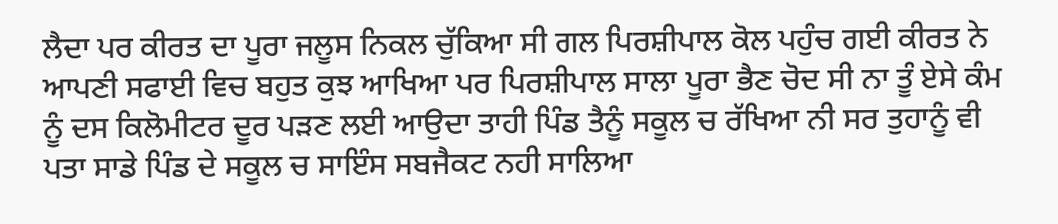ਲੈਦਾ ਪਰ ਕੀਰਤ ਦਾ ਪੂਰਾ ਜਲੂਸ ਨਿਕਲ ਚੁੱਕਿਆ ਸੀ ਗਲ ਪਿਰਸ਼ੀਪਾਲ ਕੋਲ ਪਹੁੰਚ ਗਈ ਕੀਰਤ ਨੇ ਆਪਣੀ ਸਫਾਈ ਵਿਚ ਬਹੁਤ ਕੁਝ ਆਖਿਆ ਪਰ ਪਿਰਸ਼ੀਪਾਲ ਸਾਲਾ ਪੂਰਾ ਭੈਣ ਚੋਦ ਸੀ ਨਾ ਤੂੰ ਏਸੇ ਕੰਮ ਨੂੰ ਦਸ ਕਿਲੋਮੀਟਰ ਦੂਰ ਪੜਣ ਲਈ ਆਉਦਾ ਤਾਹੀ ਪਿੰਡ ਤੈਨੂੰ ਸਕੂਲ ਚ ਰੱਖਿਆ ਨੀ ਸਰ ਤੁਹਾਨੂੰ ਵੀ ਪਤਾ ਸਾਡੇ ਪਿੰਡ ਦੇ ਸਕੂਲ ਚ ਸਾਇੰਸ ਸਬਜੈਕਟ ਨਹੀ ਸਾਲਿਆ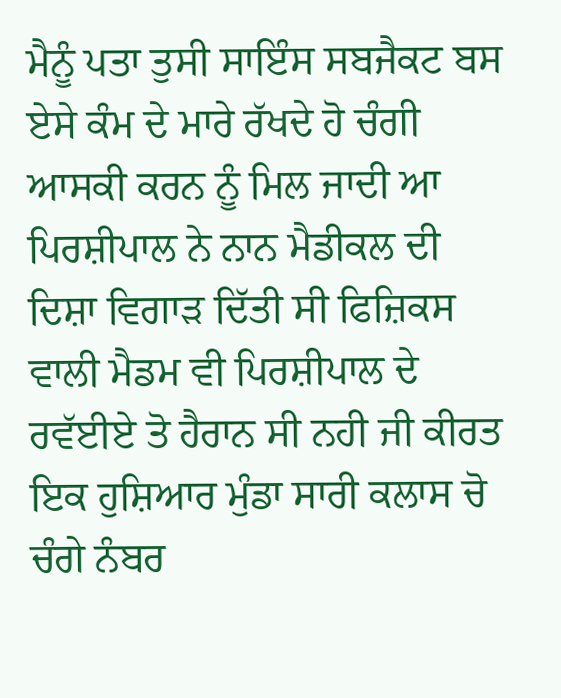ਮੈਨੂੰ ਪਤਾ ਤੁਸੀ ਸਾਇੰਸ ਸਬਜੈਕਟ ਬਸ ਏਸੇ ਕੰਮ ਦੇ ਮਾਰੇ ਰੱਖਦੇ ਹੋ ਚੰਗੀ ਆਸਕੀ ਕਰਨ ਨੂੰ ਮਿਲ ਜਾਦੀ ਆ ਪਿਰਸ਼ੀਪਾਲ ਨੇ ਨਾਨ ਮੈਡੀਕਲ ਦੀ ਦਿਸ਼ਾ ਵਿਗਾੜ ਦਿੱਤੀ ਸੀ ਫਿਜ਼ਿਕਸ ਵਾਲੀ ਮੈਡਮ ਵੀ ਪਿਰਸ਼ੀਪਾਲ ਦੇ ਰਵੱਈਏ ਤੋ ਹੈਰਾਨ ਸੀ ਨਹੀ ਜੀ ਕੀਰਤ ਇਕ ਹੁਸ਼ਿਆਰ ਮੁੰਡਾ ਸਾਰੀ ਕਲਾਸ ਚੋ ਚੰਗੇ ਨੰਬਰ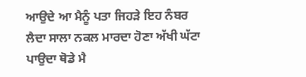ਆਉਦੇ ਆ ਮੈਨੂੰ ਪਤਾ ਜਿਹੜੇ ਇਹ ਨੰਬਰ ਲੈਦਾ ਸਾਲਾ ਨਕਲ ਮਾਰਦਾ ਹੋਣਾ ਅੱਖੀ ਘੱਟਾ ਪਾਉਦਾ ਥੋਡੇ ਮੈ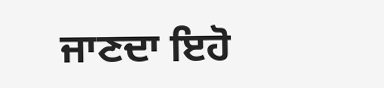ਜਾਣਦਾ ਇਹੋ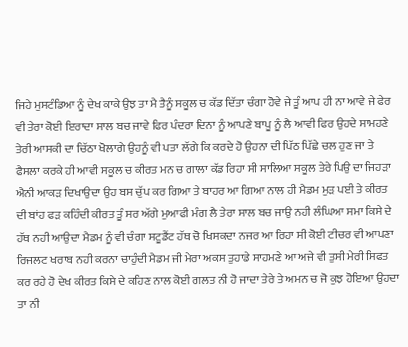ਜਿਹੇ ਮੁਸਟੰਡਿਆ ਨੂੰ ਦੇਖ ਕਾਕੇ ਉਝ ਤਾ ਮੈ ਤੈਨੂੰ ਸਕੂਲ ਚ ਕੱਡ ਦਿੱਤਾ ਚੰਗਾ ਹੋਵੇ ਜੇ ਤੂੰ ਆਪ ਹੀ ਨਾ ਆਵੇ ਜੇ ਫੇਰ ਵੀ ਤੇਰਾ ਕੋਈ ਇਰਾਦਾ ਸਾਲ ਬਚ ਜਾਵੇ ਫਿਰ ਪੰਦਰਾ ਦਿਨਾ ਨੂੰ ਆਪਣੇ ਬਾਪੂ ਨੂੰ ਲੈ ਆਵੀ ਫਿਰ ਉਹਦੇ ਸਾਮਹਣੇ ਤੇਰੀ ਆਸਕੀ ਦਾ ਚਿੱਠਾ ਖੋਲਾਗੇ ਉਹਨੂੰ ਵੀ ਪਤਾ ਲੱਗੇ ਕਿ ਕਰਦੇ ਹੋ ਉਹਨਾ ਦੀ ਪਿੱਠ ਪਿੱਛੇ ਚਲ ਹੁਣ ਜਾ ਤੇ ਫੈਸਲਾ ਕਰਕੇ ਹੀ ਆਵੀ ਸਕੂਲ ਚ ਕੀਰਤ ਮਨ ਚ ਗਾਲਾ ਕੱਡ ਰਿਹਾ ਸੀ ਸਾਲਿਆ ਸਕੂਲ ਤੇਰੇ ਪਿਉ ਦਾ ਜਿਹੜਾ ਐਨੀ ਆਕੜ ਦਿਖਾਉਦਾ ਉਹ ਬਸ ਚੁੱਪ ਕਰ ਗਿਆ ਤੇ ਬਾਹਰ ਆ ਗਿਆ ਨਾਲ ਹੀ ਮੈਡਮ ਮੁੜ ਪਈ ਤੇ ਕੀਰਤ ਦੀ ਬਾਂਹ ਫੜ ਕਹਿੰਦੀ ਕੀਰਤ ਤੂੰ ਸਰ ਅੱਗੇ ਮੁਆਫੀ ਮੰਗ ਲੈ ਤੇਰਾ ਸਾਲ ਬਚ ਜਾਉ ਨਹੀ ਲੰਘਿਆ ਸਮਾ ਕਿਸੇ ਦੇ ਹੱਥ ਨਹੀ ਆਉਦਾ ਮੈਡਮ ਨੂੰ ਵੀ ਚੰਗਾ ਸਟੂਡੈਂਟ ਹੱਥ ਚੋ ਖਿਸਕਦਾ ਨਜਰ ਆ ਰਿਹਾ ਸੀ ਕੋਈ ਟੀਚਰ ਵੀ ਆਪਣਾ ਰਿਜਲਟ ਖਰਾਬ ਨਹੀ ਕਰਨਾ ਚਾਹੁੰਦੀ ਮੈਡਮ ਜੀ ਮੇਰਾ ਅਕਸ ਤੁਹਾਡੇ ਸਾਹਮਣੇ ਆ ਅਜੇ ਵੀ ਤੁਸੀ ਮੇਰੀ ਸਿਫਤ ਕਰ ਰਹੇ ਹੋ ਦੇਖ ਕੀਰਤ ਕਿਸੇ ਦੇ ਕਹਿਣ ਨਾਲ ਕੋਈ ਗਲਤ ਨੀ ਹੋ ਜਾਦਾ ਤੇਰੇ ਤੇ ਅਮਨ ਚ ਜੋ ਕੁਝ ਹੋਇਆ ਉਹਦਾ ਤਾ ਨੀ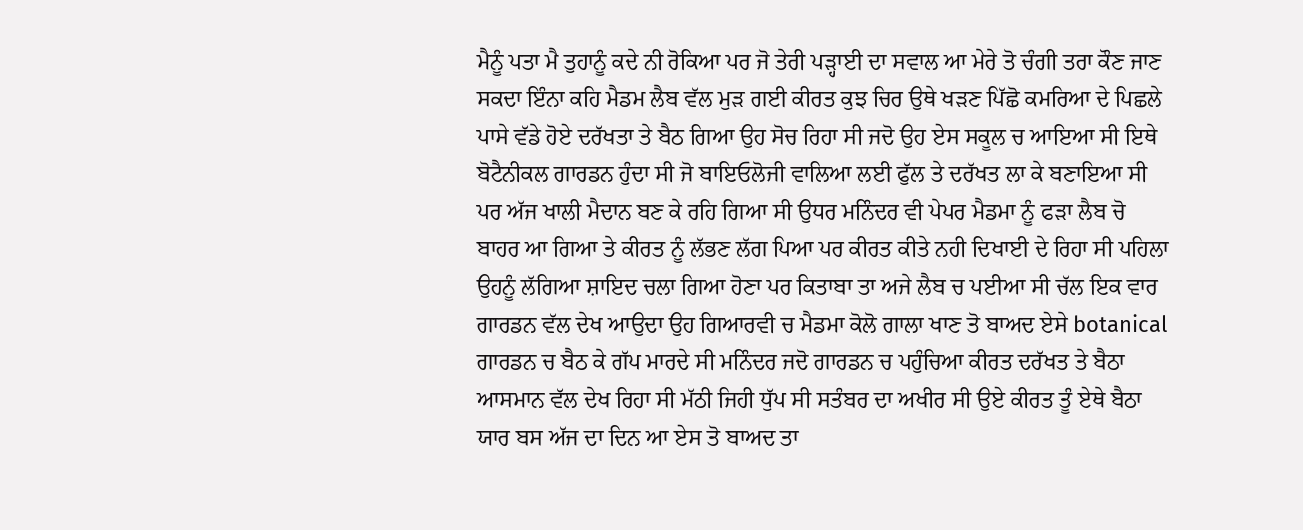ਮੈਨੂੰ ਪਤਾ ਮੈ ਤੁਹਾਨੂੰ ਕਦੇ ਨੀ ਰੋਕਿਆ ਪਰ ਜੋ ਤੇਰੀ ਪੜ੍ਹਾਈ ਦਾ ਸਵਾਲ ਆ ਮੇਰੇ ਤੋ ਚੰਗੀ ਤਰਾ ਕੌਣ ਜਾਣ ਸਕਦਾ ਇੰਨਾ ਕਹਿ ਮੈਡਮ ਲੈਬ ਵੱਲ ਮੁੜ ਗਈ ਕੀਰਤ ਕੁਝ ਚਿਰ ਉਥੇ ਖੜਣ ਪਿੱਛੋ ਕਮਰਿਆ ਦੇ ਪਿਛਲੇ ਪਾਸੇ ਵੱਡੇ ਹੋਏ ਦਰੱਖਤਾ ਤੇ ਬੈਠ ਗਿਆ ਉਹ ਸੋਚ ਰਿਹਾ ਸੀ ਜਦੋ ਉਹ ਏਸ ਸਕੂਲ ਚ ਆਇਆ ਸੀ ਇਥੇ ਬੋਟੈਨੀਕਲ ਗਾਰਡਨ ਹੁੰਦਾ ਸੀ ਜੋ ਬਾਇਓਲੋਜੀ ਵਾਲਿਆ ਲਈ ਫੁੱਲ ਤੇ ਦਰੱਖਤ ਲਾ ਕੇ ਬਣਾਇਆ ਸੀ ਪਰ ਅੱਜ ਖਾਲੀ ਮੈਦਾਨ ਬਣ ਕੇ ਰਹਿ ਗਿਆ ਸੀ ਉਧਰ ਮਨਿੰਦਰ ਵੀ ਪੇਪਰ ਮੈਡਮਾ ਨੂੰ ਫੜਾ ਲੈਬ ਚੋ ਬਾਹਰ ਆ ਗਿਆ ਤੇ ਕੀਰਤ ਨੂੰ ਲੱਭਣ ਲੱਗ ਪਿਆ ਪਰ ਕੀਰਤ ਕੀਤੇ ਨਹੀ ਦਿਖਾਈ ਦੇ ਰਿਹਾ ਸੀ ਪਹਿਲਾ ਉਹਨੂੰ ਲੱਗਿਆ ਸ਼ਾਇਦ ਚਲਾ ਗਿਆ ਹੋਣਾ ਪਰ ਕਿਤਾਬਾ ਤਾ ਅਜੇ ਲੈਬ ਚ ਪਈਆ ਸੀ ਚੱਲ ਇਕ ਵਾਰ ਗਾਰਡਨ ਵੱਲ ਦੇਖ ਆਉਦਾ ਉਹ ਗਿਆਰਵੀ ਚ ਮੈਡਮਾ ਕੋਲੋ ਗਾਲਾ ਖਾਣ ਤੋ ਬਾਅਦ ਏਸੇ botanical ਗਾਰਡਨ ਚ ਬੈਠ ਕੇ ਗੱਪ ਮਾਰਦੇ ਸੀ ਮਨਿੰਦਰ ਜਦੋ ਗਾਰਡਨ ਚ ਪਹੁੰਚਿਆ ਕੀਰਤ ਦਰੱਖਤ ਤੇ ਬੈਠਾ ਆਸਮਾਨ ਵੱਲ ਦੇਖ ਰਿਹਾ ਸੀ ਮੱਠੀ ਜਿਹੀ ਧੁੱਪ ਸੀ ਸਤੰਬਰ ਦਾ ਅਖੀਰ ਸੀ ਉਏ ਕੀਰਤ ਤੂੰ ਏਥੇ ਬੈਠਾ ਯਾਰ ਬਸ ਅੱਜ ਦਾ ਦਿਨ ਆ ਏਸ ਤੋ ਬਾਅਦ ਤਾ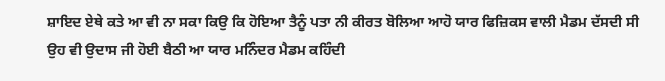ਸ਼ਾਇਦ ਏਥੇ ਕਤੇ ਆ ਵੀ ਨਾ ਸਕਾ ਕਿਉ ਕਿ ਹੋਇਆ ਤੈਨੂੰ ਪਤਾ ਨੀ ਕੀਰਤ ਬੋਲਿਆ ਆਹੋ ਯਾਰ ਫਿਜ਼ਿਕਸ ਵਾਲੀ ਮੈਡਮ ਦੱਸਦੀ ਸੀ ਉਹ ਵੀ ਉਦਾਸ ਜੀ ਹੋਈ ਬੈਠੀ ਆ ਯਾਰ ਮਨਿੰਦਰ ਮੈਡਮ ਕਹਿੰਦੀ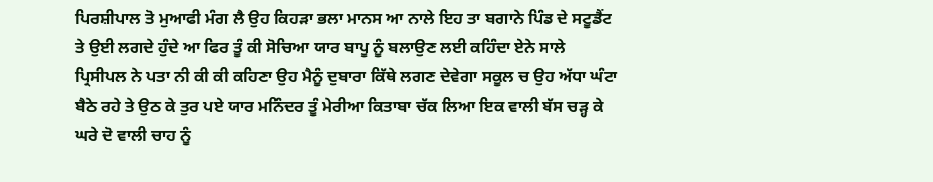ਪਿਰਸ਼ੀਪਾਲ ਤੋ ਮੁਆਫੀ ਮੰਗ ਲੈ ਉਹ ਕਿਹੜਾ ਭਲਾ ਮਾਨਸ ਆ ਨਾਲੇ ਇਹ ਤਾ ਬਗਾਨੇ ਪਿੰਡ ਦੇ ਸਟੂਡੈਂਟ ਤੇ ਉਈ ਲਗਦੇ ਹੁੰਦੇ ਆ ਫਿਰ ਤੂੰ ਕੀ ਸੋਚਿਆ ਯਾਰ ਬਾਪੂ ਨੂੰ ਬਲਾਉਣ ਲਈ ਕਹਿੰਦਾ ਏਨੇ ਸਾਲੇ ਪ੍ਰਿਸੀਪਲ ਨੇ ਪਤਾ ਨੀ ਕੀ ਕੀ ਕਹਿਣਾ ਉਹ ਮੈਨੂੰ ਦੁਬਾਰਾ ਕਿੱਥੇ ਲਗਣ ਦੇਵੇਗਾ ਸਕੂਲ ਚ ਉਹ ਅੱਧਾ ਘੰਟਾ ਬੈਠੇ ਰਹੇ ਤੇ ਉਠ ਕੇ ਤੁਰ ਪਏ ਯਾਰ ਮਨਿੰਦਰ ਤੂੰ ਮੇਰੀਆ ਕਿਤਾਬਾ ਚੱਕ ਲਿਆ ਇਕ ਵਾਲੀ ਬੱਸ ਚੜ੍ਹ ਕੇ ਘਰੇ ਦੋ ਵਾਲੀ ਚਾਹ ਨੂੰ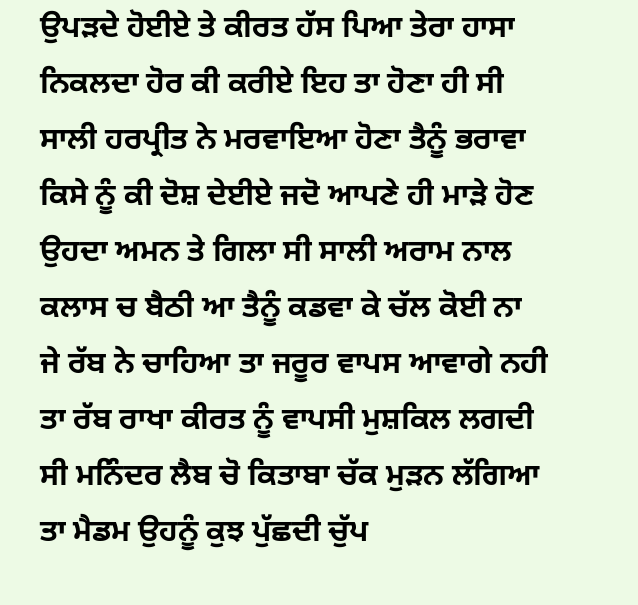ਉਪੜਦੇ ਹੋਈਏ ਤੇ ਕੀਰਤ ਹੱਸ ਪਿਆ ਤੇਰਾ ਹਾਸਾ ਨਿਕਲਦਾ ਹੋਰ ਕੀ ਕਰੀਏ ਇਹ ਤਾ ਹੋਣਾ ਹੀ ਸੀ ਸਾਲੀ ਹਰਪ੍ਰੀਤ ਨੇ ਮਰਵਾਇਆ ਹੋਣਾ ਤੈਨੂੰ ਭਰਾਵਾ ਕਿਸੇ ਨੂੰ ਕੀ ਦੋਸ਼ ਦੇਈਏ ਜਦੋ ਆਪਣੇ ਹੀ ਮਾੜੇ ਹੋਣ ਉਹਦਾ ਅਮਨ ਤੇ ਗਿਲਾ ਸੀ ਸਾਲੀ ਅਰਾਮ ਨਾਲ ਕਲਾਸ ਚ ਬੈਠੀ ਆ ਤੈਨੂੰ ਕਡਵਾ ਕੇ ਚੱਲ ਕੋਈ ਨਾ ਜੇ ਰੱਬ ਨੇ ਚਾਹਿਆ ਤਾ ਜਰੂਰ ਵਾਪਸ ਆਵਾਗੇ ਨਹੀ ਤਾ ਰੱਬ ਰਾਖਾ ਕੀਰਤ ਨੂੰ ਵਾਪਸੀ ਮੁਸ਼ਕਿਲ ਲਗਦੀ ਸੀ ਮਨਿੰਦਰ ਲੈਬ ਚੋ ਕਿਤਾਬਾ ਚੱਕ ਮੁੜਨ ਲੱਗਿਆ ਤਾ ਮੈਡਮ ਉਹਨੂੰ ਕੁਝ ਪੁੱਛਦੀ ਚੁੱਪ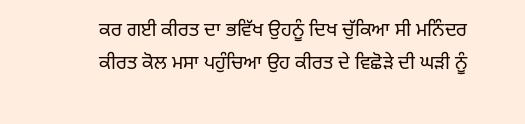ਕਰ ਗਈ ਕੀਰਤ ਦਾ ਭਵਿੱਖ ਉਹਨੂੰ ਦਿਖ ਚੁੱਕਿਆ ਸੀ ਮਨਿੰਦਰ ਕੀਰਤ ਕੋਲ ਮਸਾ ਪਹੁੰਚਿਆ ਉਹ ਕੀਰਤ ਦੇ ਵਿਛੋੜੇ ਦੀ ਘੜੀ ਨੂੰ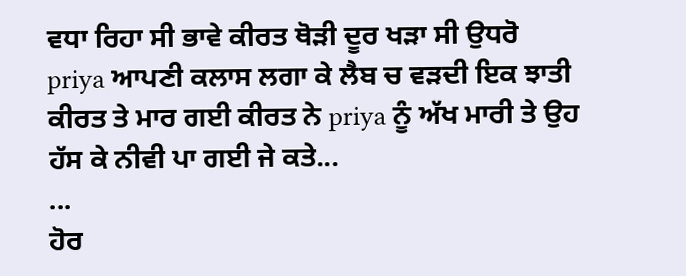ਵਧਾ ਰਿਹਾ ਸੀ ਭਾਵੇ ਕੀਰਤ ਥੋੜੀ ਦੂਰ ਖੜਾ ਸੀ ਉਧਰੋ priya ਆਪਣੀ ਕਲਾਸ ਲਗਾ ਕੇ ਲੈਬ ਚ ਵੜਦੀ ਇਕ ਝਾਤੀ ਕੀਰਤ ਤੇ ਮਾਰ ਗਈ ਕੀਰਤ ਨੇ priya ਨੂੰ ਅੱਖ ਮਾਰੀ ਤੇ ਉਹ ਹੱਸ ਕੇ ਨੀਵੀ ਪਾ ਗਈ ਜੇ ਕਤੇ...
...
ਹੋਰ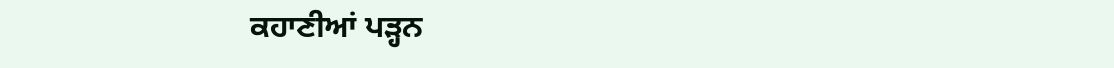ਕਹਾਣੀਆਂ ਪੜ੍ਹਨ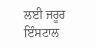ਲਈ ਜਰੂਰ ਇੰਸਟਾਲ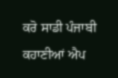ਕਰੋ ਸਾਡੀ ਪੰਜਾਬੀ ਕਹਾਣੀਆਂ ਐਪ